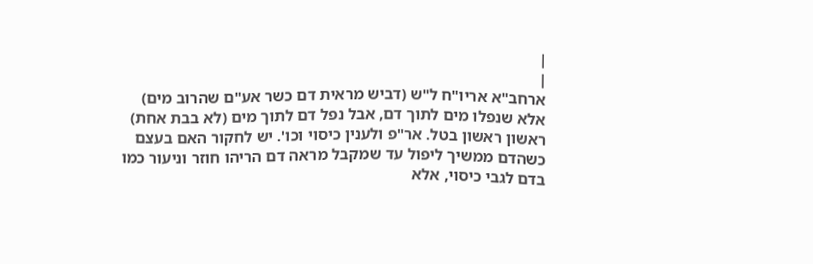|
|
ארחב"א אריו"ח ל"ש (דביש מראית דם כשר אע"ם שהרוב מים) אלא שנפלו מים לתוך דם, אבל נפל דם לתוך מים (לא בבת אחת) ראשון ראשון בטל. אר"פ ולענין כיסוי וכו'. יש לחקור האם בעצם כשהדם ממשיך ליפול עד שמקבל מראה דם הריהו חוזר וניעור כמו בדם לגבי כיסוי, אלא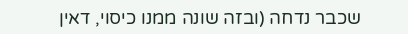שכבר נדחה (ובזה שונה ממנו כיסוי, דאין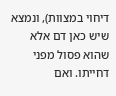דיחוי במצוות), ונמצא שיש כאן דם אלא שהוא פסול מפני דחייתו. ואם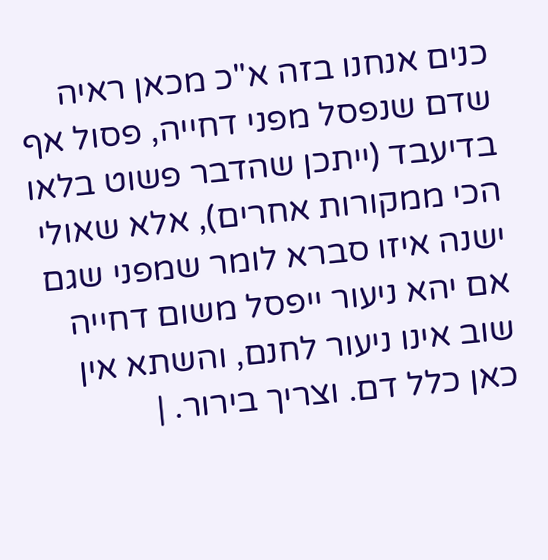כנים אנחנו בזה א"כ מכאן ראיה שדם שנפסל מפני דחייה, פסול אף בדיעבד (ייתכן שהדבר פשוט בלאו הכי ממקורות אחרים), אלא שאולי ישנה איזו סברא לומר שמפני שגם אם יהא ניעור ייפסל משום דחייה שוב אינו ניעור לחנם, והשתא אין כאן כלל דם. וצריך בירור. |